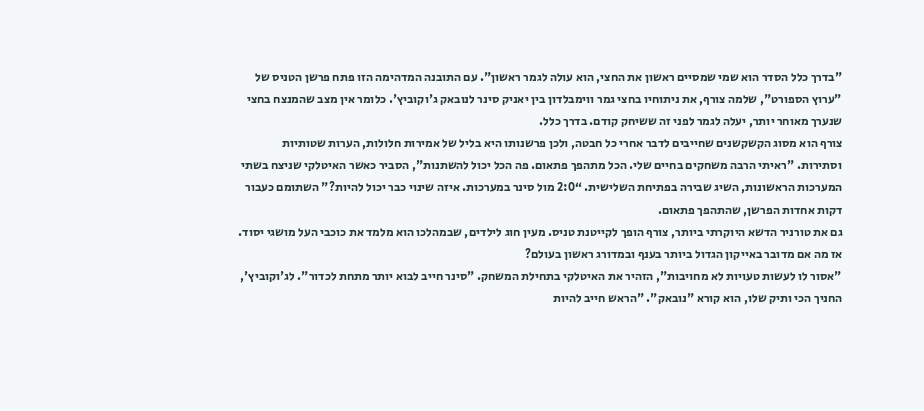"בדרך כלל הסדר הוא שמי שמסיים ראשון את החצי, הוא עולה לגמר ראשון". עם התובנה המדהימה הזו פתח פרשן הטניס של "ערוץ הספורט", שלמה צורף, את ניתוחיו בחצי גמר ווימבלדון בין יאניק סינר לנובאק ג'וקוביץ'. כלומר אין מצב שהמנצח בחצי שנערך מאוחר יותר, יעלה לגמר לפני זה ששיחק קודם. בדרך כלל.
צורף הוא מסוג הקשקשנים שחייבים לדבר אחרי כל חבטה, ולכן פרשנותו היא בליל של אמירות חלולות, הערות שטותיות וסתירות. "ראיתי הרבה משחקים בחיים שלי. הכל מתהפך פתאום. פה הכל יכול להשתנות", הסביר כאשר האיטלקי שניצח בשתי המערכות הראשונות, השיג שבירה בפתיחת השלישית. “2:0 מול סינר במערכות. איזה שינוי כבר יכול להיות?" השתומם כעבור דקות אחדות הפרשן, שהתהפך פתאום.
גם את טורניר הדשא היוקרתי ביותר, צורף הופך לקייטנת טניס. מעין חוג לילדים, שבמהלכו הוא מלמד את כוכבי העל מושגי יסוד. אז מה אם מדובר באייקון הגדול ביותר בענף ובמדורג ראשון בעולם?
"אסור לו לעשות טעויות לא מחויבות", הזהיר את האיטלקי בתחילת המשחק. "סינר חייב לבוא יותר מתחת לכדור". לג'וקוביץ', החניך הכי ותיק שלו, הוא קורא "נובאק". "הראש חייב להיות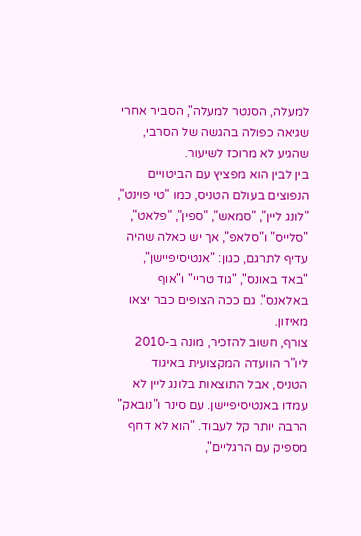למעלה, הסנטר למעלה", הסביר אחרי שגיאה כפולה בהגשה של הסרבי, שהגיע לא מרוכז לשיעור.
בין לבין הוא מפציץ עם הביטויים הנפוצים בעולם הטניס, כמו "טי פוינט", "לונג ליין", "סמאש", "ספין", "פלאט", "סלייס" ו"סלאפ", אך יש כאלה שהיה עדיף לתרגם, כגון: "אנטיסיפיישן", "באד באונס", "גוד טריי" ו"אוף באלאנס". גם ככה הצופים כבר יצאו מאיזון.
צורף, חשוב להזכיר, מונה ב-2010 ליו"ר הוועדה המקצועית באיגוד הטניס, אבל התוצאות בלונג ליין לא עמדו באנטיסיפיישן. עם סינר ו"נובאק" הרבה יותר קל לעבוד. "הוא לא דחף מספיק עם הרגליים",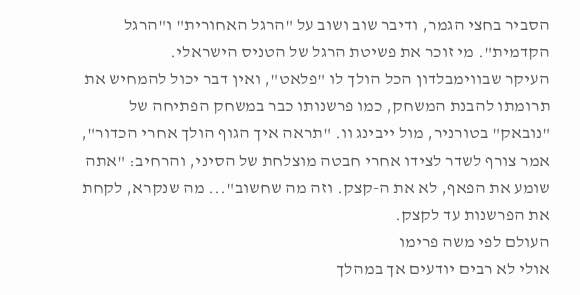הסביר בחצי הגמר, ודיבר שוב ושוב על "הרגל האחורית" ו"הרגל הקדמית". מי זוכר את פשיטת הרגל של הטניס הישראלי.
העיקר שבווימבלדון הכל הולך לו "פלאט", ואין דבר יכול להמחיש את תרומתו להבנת המשחק, כמו פרשנותו כבר במשחק הפתיחה של "נובאק" בטורניר, מול ייבינג וו. "תראה איך הגוף הולך אחרי הכדור", אמר צורף לשדר לצידו אחרי חבטה מוצלחת של הסיני, והרחיב: "אתה שומע את הפאף, לא את ה-קצק. וזה מה שחשוב"... מה שנקרא, לקחת את הפרשנות עד לקצק.
העולם לפי משה פרימו
אולי לא רבים יודעים אך במהלך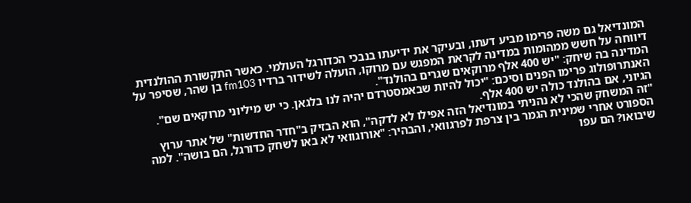המונדיאל גם משה פרימו מביע דעתו, ובעיקר את ידיעתו בנבכי הכדורגל העולמי. כאשר התקשורת ההולנדית דיווחה על חשש ממהומות במדינה לקראת המפגש עם מרוקו, הועלה לשידור ברדיו fm103 בן שהר, שסיפר על המדינה בה שיחק: "יש 400 אלף מרוקאים שגרים בהולנד".
האנתרופולוג פרימו הפנים וסיכם: "יכול להיות שבאמסטרדם יהיה לנו בלגאן. כי יש מיליוני מרוקאים שם". הגיוני, אם בהולנד כולה יש 400 אלף.
"זה המשחק שהכי לא נהניתי במונדיאל הזה אפילו לא לדקה", הוא הבזיק ב"חדר החדשות" של אתר ערוץ הספורט אחרי שמינית הגמר בין צרפת לפרגוואי, והבהיר: "אורוגוואי לא באו לשחק כדורגל, הם בושה". למה שיבואו? הם עפו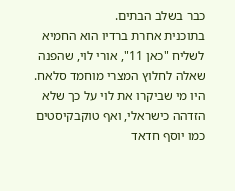כבר בשלב הבתים.
בתוכנית אחרת ברדיו הוא החמיא לשליח "כאן 11", אורי לוי, שהפנה שאלה לחלוץ המצרי מוחמד סלאח. היו מי שביקרו את לוי על כך שלא הזדהה כישראלי, ואף טוקבקיסטים כמו יוסף חדאד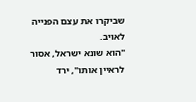שביקרו את עצם הפנייה לאויב.
"הוא שונא ישראל, אסור לראיין אותו", ירד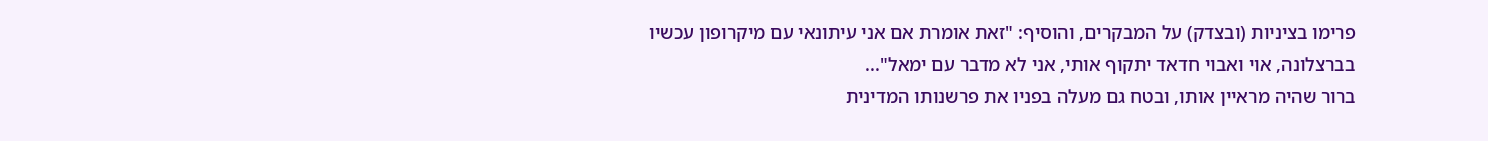פרימו בציניות (ובצדק) על המבקרים, והוסיף: "זאת אומרת אם אני עיתונאי עם מיקרופון עכשיו בברצלונה, אוי ואבוי חדאד יתקוף אותי, אני לא מדבר עם ימאל"...
ברור שהיה מראיין אותו, ובטח גם מעלה בפניו את פרשנותו המדינית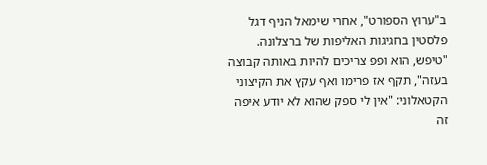ב"ערוץ הספורט", אחרי שימאל הניף דגל פלסטין בחגיגות האליפות של ברצלונה. "טיפש, הוא ופפ צריכים להיות באותה קבוצה בעזה", תקף אז פרימו ואף עקץ את הקיצוני הקטאלוני: "אין לי ספק שהוא לא יודע איפה זה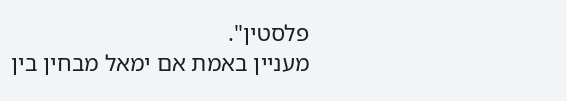פלסטין".
מעניין באמת אם ימאל מבחין בין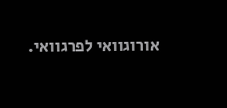אורוגוואי לפרגוואי.